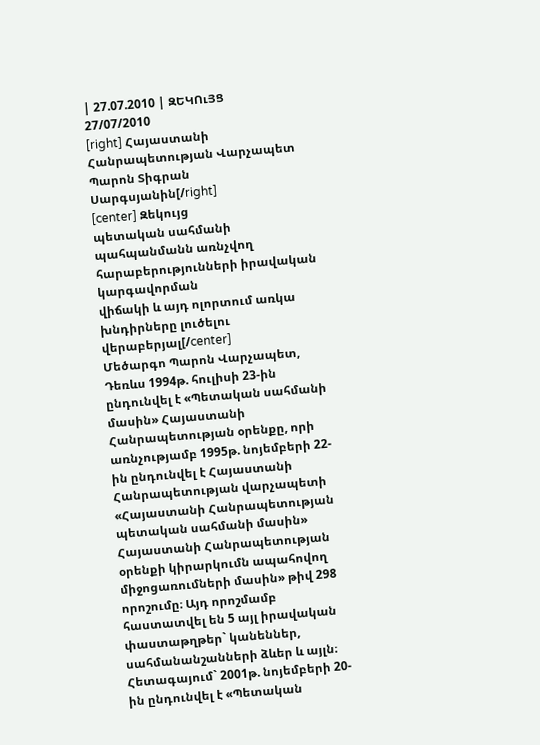| 27.07.2010 | ԶԵԿՈւՅՑ
27/07/2010
[right] Հայաստանի Հանրապետության Վարչապետ
Պարոն Տիգրան Սարգսյանին[/right]
[center] Զեկույց
պետական սահմանի պահպանմանն առնչվող
հարաբերությունների իրավական կարգավորման
վիճակի և այդ ոլորտում առկա խնդիրները լուծելու
վերաբերյալ[/center]
Մեծարգո Պարոն Վարչապետ,
Դեռևս 1994թ. հուլիսի 23-ին ընդունվել է «Պետական սահմանի մասին» Հայաստանի Հանրապետության օրենքը, որի առնչությամբ 1995թ. նոյեմբերի 22-ին ընդունվել է Հայաստանի Հանրապետության վարչապետի «Հայաստանի Հանրապետության պետական սահմանի մասին» Հայաստանի Հանրապետության օրենքի կիրարկումն ապահովող միջոցառումների մասին» թիվ 298 որոշումը։ Այդ որոշմամբ հաստատվել են 5 այլ իրավական փաստաթղթեր` կանեններ, սահմանանշանների ձևեր և այլն։
Հետագայում` 2001թ. նոյեմբերի 20-ին ընդունվել է «Պետական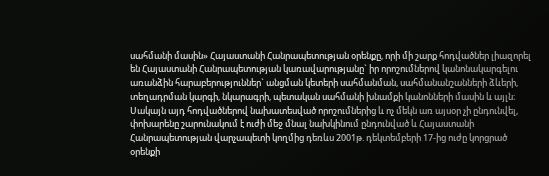սահմանի մասին» Հայաստանի Հանրապետության օրենքը, որի մի շարք հոդվածներ լիազորել են Հայաստանի Հանրապետության կառավարությանը` իր որոշումներով կանոնակարգելու առանձին հարաբերություններ` անցման կետերի սահմանման, սահմանանշանների ձևերի, տեղադրման կարգի, նկարագրի, պետական սահմանի խնամքի կանոնների մասին և այլն։ Սակայն այդ հոդվածներով նախատեսված որոշումներից և ոչ մեկն առ այսօր չի ընդունվել, փոխարենը շարունակում է ուժի մեջ մնալ նախկինում ընդունված և Հայաստանի Հանրապետության վարչապետի կողմից դեռևս 2001թ. դեկտեմբերի 17-ից ուժը կորցրած օրենքի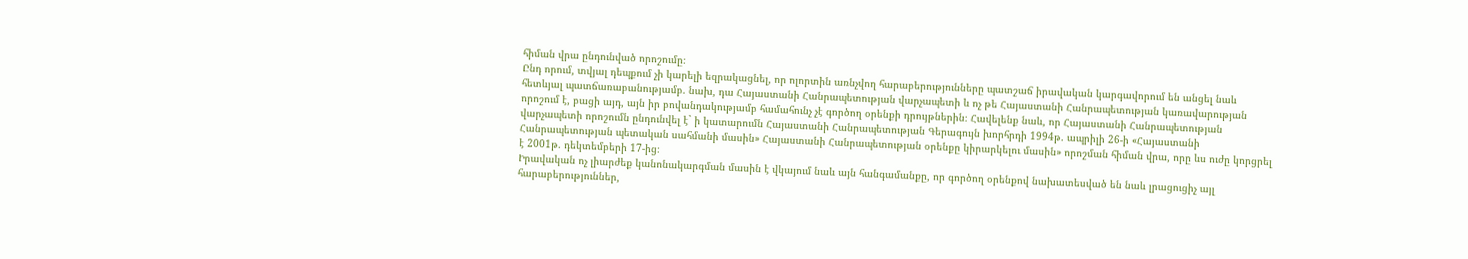հիման վրա ընդունված որոշումը։
Ընդ որում, տվյալ դեպքում չի կարելի եզրակացնել, որ ոլորտին առնչվող հարաբերությունները պատշաճ իրավական կարգավորում են անցել նաև հետևյալ պատճառաբանությամբ. նախ, դա Հայաստանի Հանրապետության վարչապետի և ոչ թե Հայաստանի Հանրապետության կառավարության որոշում է, բացի այդ, այն իր բովանդակությամբ համահունչ չէ գործող օրենքի դրույթներին։ Հավելենք նաև, որ Հայաստանի Հանրապետության վարչապետի որոշումն ընդունվել է` ի կատարումն Հայաստանի Հանրապետության Գերագույն խորհրդի 1994թ. ապրիլի 26-ի «Հայաստանի Հանրապետության պետական սահմանի մասին» Հայաստանի Հանրապետության օրենքը կիրարկելու մասին» որոշման հիման վրա, որը ևս ուժը կորցրել է 2001թ. դեկտեմբերի 17-ից։
Իրավական ոչ լիարժեք կանոնակարգման մասին է վկայում նաև այն հանգամանքը, որ գործող օրենքով նախատեսված են նաև լրացուցիչ այլ հարաբերություններ,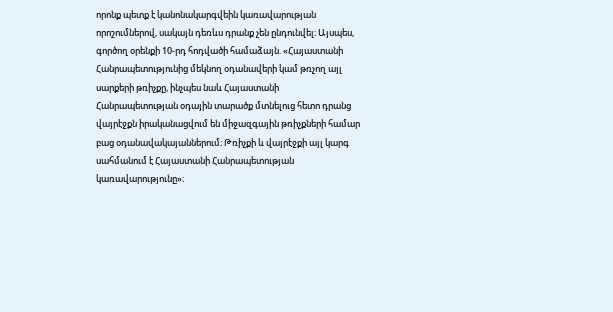որոնք պետք է կանոնակարգվեին կառավարության որոշումներով, սակայն դեռևս դրանք չեն ընդունվել։ Այսպես, գործող օրենքի 10-րդ հոդվածի համաձայն. «Հայաստանի Հանրապետությունից մեկնող օդանավերի կամ թռչող այլ սարքերի թռիչքը, ինչպես նաև Հայաստանի Հանրապետության օդային տարածք մտնելուց հետո դրանց վայրէջքն իրականացվում են միջազգային թռիչքների համար բաց օդանավակայաններում։ Թռիչքի և վայրէջքի այլ կարգ սահմանում է Հայաստանի Հանրապետության կառավարությունը»։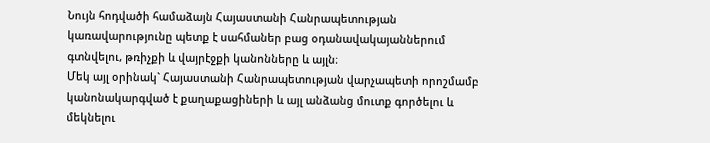Նույն հոդվածի համաձայն Հայաստանի Հանրապետության կառավարությունը պետք է սահմաներ բաց օդանավակայաններում գտնվելու, թռիչքի և վայրէջքի կանոնները և այլն։
Մեկ այլ օրինակ` Հայաստանի Հանրապետության վարչապետի որոշմամբ կանոնակարգված է քաղաքացիների և այլ անձանց մուտք գործելու և մեկնելու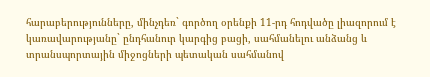հարաբերությունները, մինչդեռ` գործող օրենքի 11-րդ հոդվածը լիազորում է կառավարությանը` ընդհանուր կարգից բացի, սահմանելու անձանց և տրանսպորտային միջոցների պետական սահմանով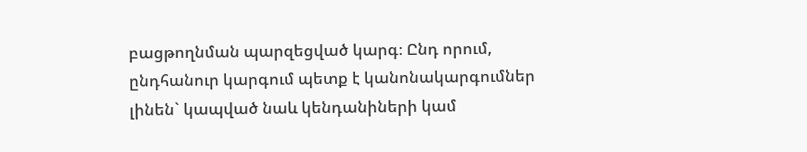բացթողնման պարզեցված կարգ։ Ընդ որում, ընդհանուր կարգում պետք է կանոնակարգումներ լինեն` կապված նաև կենդանիների կամ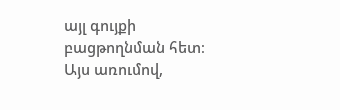այլ գույքի բացթողնման հետ։
Այս առումով,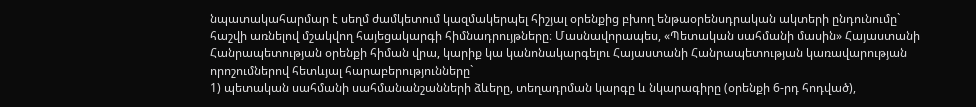նպատակահարմար է սեղմ ժամկետում կազմակերպել հիշյալ օրենքից բխող ենթաօրենսդրական ակտերի ընդունումը` հաշվի առնելով մշակվող հայեցակարգի հիմնադրույթները։ Մասնավորապես, «Պետական սահմանի մասին» Հայաստանի Հանրապետության օրենքի հիման վրա, կարիք կա կանոնակարգելու Հայաստանի Հանրապետության կառավարության որոշումներով հետևյալ հարաբերությունները`
1) պետական սահմանի սահմանանշանների ձևերը, տեղադրման կարգը և նկարագիրը (օրենքի 6-րդ հոդված),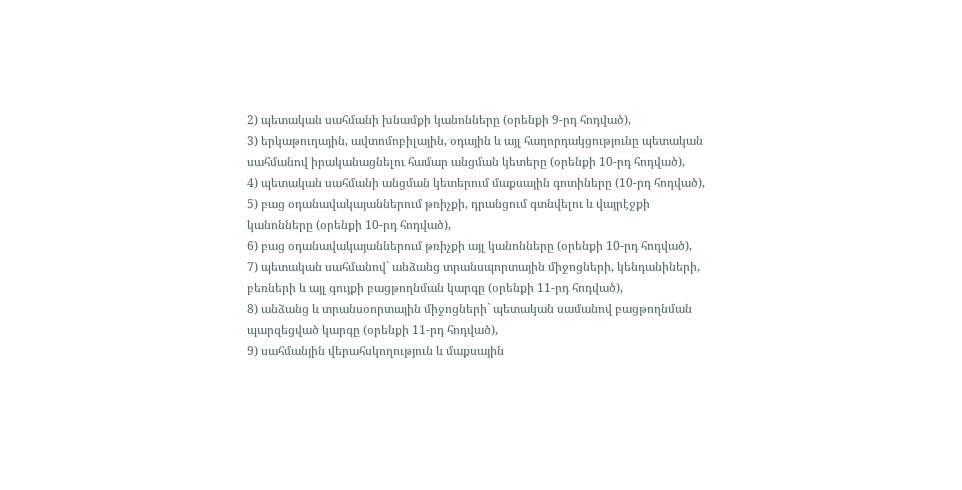2) պետական սահմանի խնամքի կանոնները (օրենքի 9-րդ հոդված),
3) երկաթուղային, ավտոմոբիլային, օդային և այլ հաղորդակցությունը պետական սահմանով իրականացնելու համար անցման կետերը (օրենքի 10-րդ հոդված),
4) պետական սահմանի անցման կետերում մաքսային գոտիները (10-րդ հոդված),
5) բաց օդանավակայաններում թռիչքի, դրանցում գտնվելու և վայրէջքի կանոնները (օրենքի 10-րդ հոդված),
6) բաց օդանավակայաններում թռիչքի այլ կանոնները (օրենքի 10-րդ հոդված),
7) պետական սահմանով` անձանց տրանսպորտային միջոցների, կենդանիների, բեռների և այլ գույքի բացթողնման կարգը (օրենքի 11-րդ հոդված),
8) անձանց և տրանսօորտային միջոցների` պետական սամանով բացթողնման պարզեցված կարգը (օրենքի 11-րդ հոդված),
9) սահմանյին վերահսկողություն և մաքսային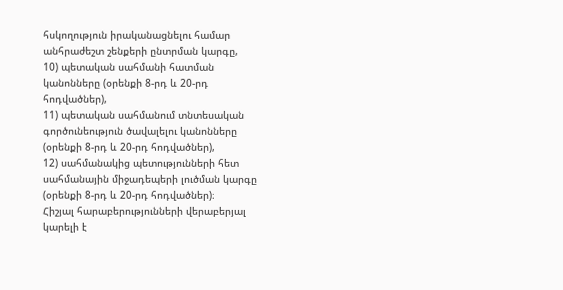հսկողություն իրականացնելու համար անհրաժեշտ շենքերի ընտրման կարգը,
10) պետական սահմանի հատման կանոնները (օրենքի 8-րդ և 20-րդ հոդվածներ),
11) պետական սահմանում տնտեսական գործունեություն ծավալելու կանոնները (օրենքի 8-րդ և 20-րդ հոդվածներ),
12) սահմանակից պետությունների հետ սահմանային միջադեպերի լուծման կարգը (օրենքի 8-րդ և 20-րդ հոդվածներ)։
Հիշյալ հարաբերությունների վերաբերյալ կարելի է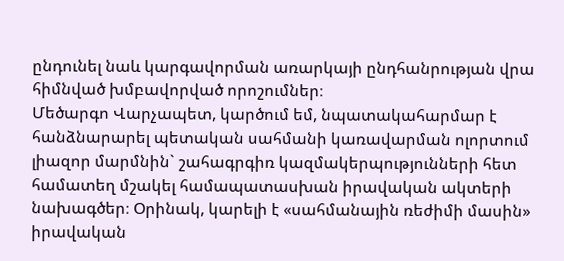ընդունել նաև կարգավորման առարկայի ընդհանրության վրա հիմնված խմբավորված որոշումներ։
Մեծարգո Վարչապետ, կարծում եմ, նպատակահարմար է հանձնարարել պետական սահմանի կառավարման ոլորտում լիազոր մարմնին` շահագրգիռ կազմակերպությունների հետ համատեղ մշակել համապատասխան իրավական ակտերի նախագծեր։ Օրինակ, կարելի է «սահմանային ռեժիմի մասին» իրավական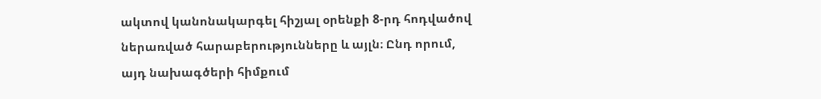ակտով կանոնակարգել հիշյալ օրենքի 8-րդ հոդվածով ներառված հարաբերությունները և այլն։ Ընդ որում, այդ նախագծերի հիմքում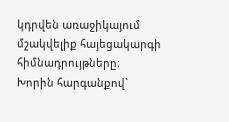կդրվեն առաջիկայում մշակվելիք հայեցակարգի հիմնադրույթները։
Խորին հարգանքով`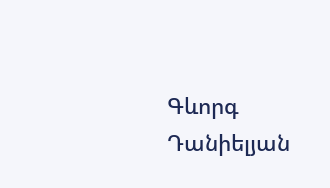Գևորգ Դանիելյան